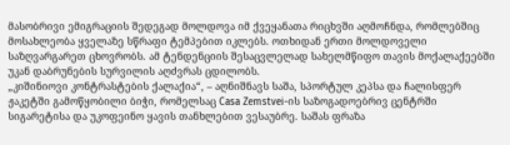მასობრივი ემიგრაციის შედეგად მოლდოვა იმ ქვეყანათა რიცხვში აღმოჩნდა, რომლებშიც მოსახლეობა ყველაზე სწრაფი ტემპებით იკლებს. ოთხიდან ერთი მოლდოველი საზღვარგარეთ ცხოვრობს. ამ ტენდენციის შესაცვლელად სახელმწიფო თავის მოქალაქეებში უკან დაბრუნების სურვილის აღძვრას ცდილობს.
„კიშინიოვი კონტრასტების ქალაქია“, – აღნიშნავს საშა, სპორტულ კეპსა და ჩალისფერ ჟაკეტში გამოწყობილი ბიჭი, რომელსაც Casa Zemstvei-ის საზოგადოებრივ ცენტრში სიგარეტისა და უკოფეინო ყავის თანხლებით ვესაუბრე. საშას ფრაზა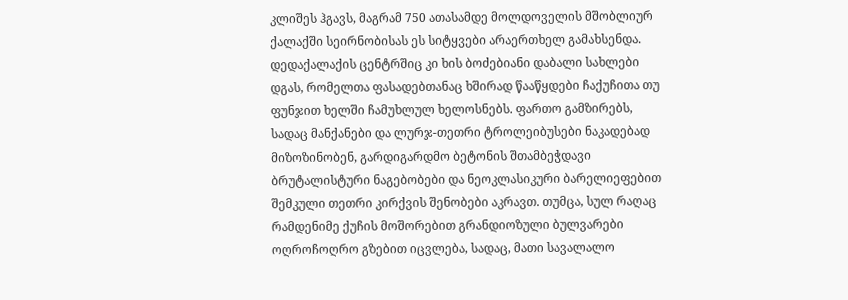კლიშეს ჰგავს, მაგრამ 750 ათასამდე მოლდოველის მშობლიურ ქალაქში სეირნობისას ეს სიტყვები არაერთხელ გამახსენდა.
დედაქალაქის ცენტრშიც კი ხის ბოძებიანი დაბალი სახლები დგას, რომელთა ფასადებთანაც ხშირად წააწყდები ჩაქუჩითა თუ ფუნჯით ხელში ჩამუხლულ ხელოსნებს. ფართო გამზირებს, სადაც მანქანები და ლურჯ-თეთრი ტროლეიბუსები ნაკადებად მიზოზინობენ, გარდიგარდმო ბეტონის შთამბეჭდავი ბრუტალისტური ნაგებობები და ნეოკლასიკური ბარელიეფებით შემკული თეთრი კირქვის შენობები აკრავთ. თუმცა, სულ რაღაც რამდენიმე ქუჩის მოშორებით გრანდიოზული ბულვარები ოღროჩოღრო გზებით იცვლება, სადაც, მათი სავალალო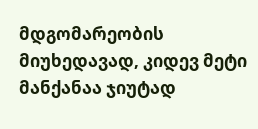მდგომარეობის მიუხედავად, კიდევ მეტი მანქანაა ჯიუტად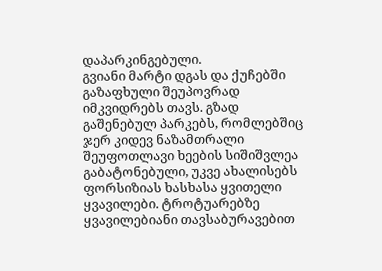დაპარკინგებული.
გვიანი მარტი დგას და ქუჩებში გაზაფხული შეუპოვრად იმკვიდრებს თავს. გზად გაშენებულ პარკებს, რომლებშიც ჯერ კიდევ ნაზამთრალი შეუფოთლავი ხეების სიშიშვლეა გაბატონებული, უკვე ახალისებს ფორსიზიას ხასხასა ყვითელი ყვავილები. ტროტუარებზე ყვავილებიანი თავსაბურავებით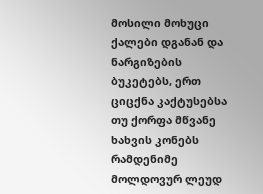მოსილი მოხუცი ქალები დგანან და ნარგიზების ბუკეტებს, ერთ ციცქნა კაქტუსებსა თუ ქორფა მწვანე ხახვის კონებს რამდენიმე მოლდოვურ ლეუდ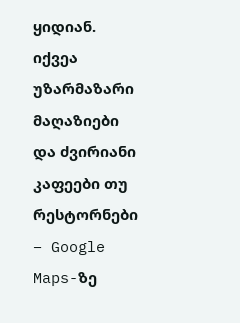ყიდიან. იქვეა უზარმაზარი მაღაზიები და ძვირიანი კაფეები თუ რესტორნები – Google Maps-ზე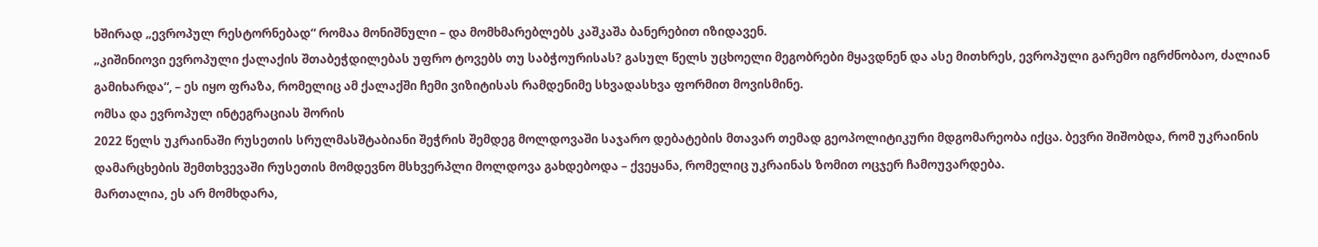ხშირად „ევროპულ რესტორნებად“ რომაა მონიშნული – და მომხმარებლებს კაშკაშა ბანერებით იზიდავენ.
„კიშინიოვი ევროპული ქალაქის შთაბეჭდილებას უფრო ტოვებს თუ საბჭოურისას? გასულ წელს უცხოელი მეგობრები მყავდნენ და ასე მითხრეს, ევროპული გარემო იგრძნობაო, ძალიან გამიხარდა“, – ეს იყო ფრაზა, რომელიც ამ ქალაქში ჩემი ვიზიტისას რამდენიმე სხვადასხვა ფორმით მოვისმინე.
ომსა და ევროპულ ინტეგრაციას შორის
2022 წელს უკრაინაში რუსეთის სრულმასშტაბიანი შეჭრის შემდეგ მოლდოვაში საჯარო დებატების მთავარ თემად გეოპოლიტიკური მდგომარეობა იქცა. ბევრი შიშობდა, რომ უკრაინის დამარცხების შემთხვევაში რუსეთის მომდევნო მსხვერპლი მოლდოვა გახდებოდა – ქვეყანა, რომელიც უკრაინას ზომით ოცჯერ ჩამოუვარდება.
მართალია, ეს არ მომხდარა,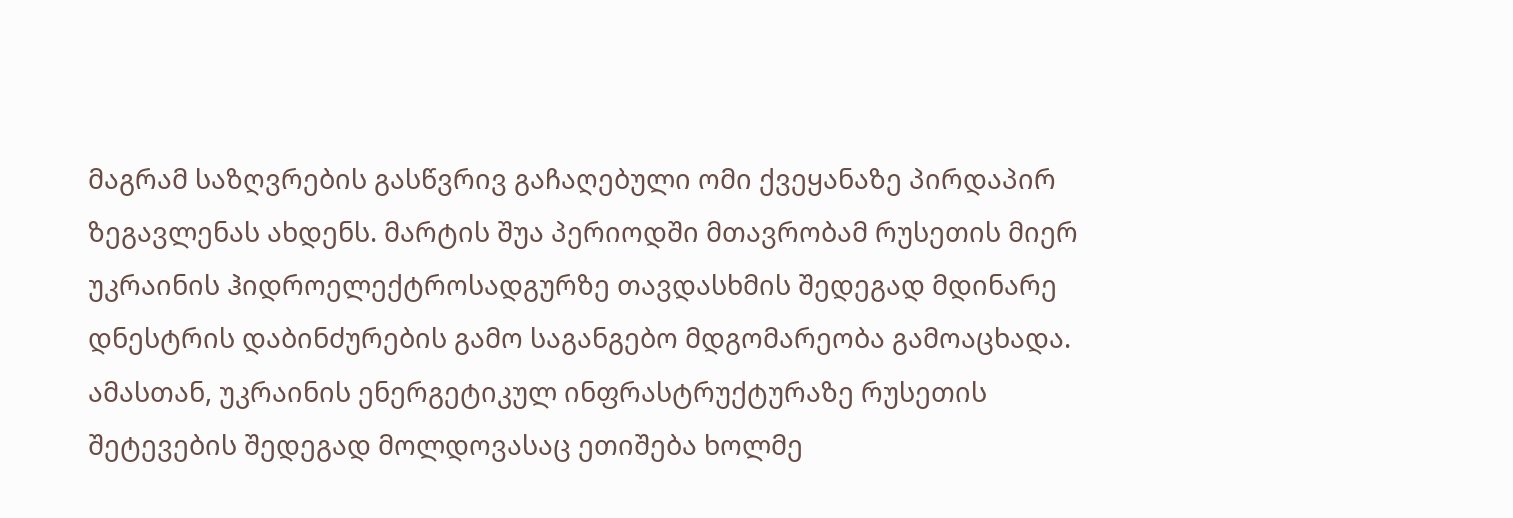მაგრამ საზღვრების გასწვრივ გაჩაღებული ომი ქვეყანაზე პირდაპირ ზეგავლენას ახდენს. მარტის შუა პერიოდში მთავრობამ რუსეთის მიერ უკრაინის ჰიდროელექტროსადგურზე თავდასხმის შედეგად მდინარე დნესტრის დაბინძურების გამო საგანგებო მდგომარეობა გამოაცხადა. ამასთან, უკრაინის ენერგეტიკულ ინფრასტრუქტურაზე რუსეთის შეტევების შედეგად მოლდოვასაც ეთიშება ხოლმე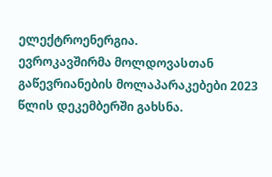ელექტროენერგია.
ევროკავშირმა მოლდოვასთან გაწევრიანების მოლაპარაკებები 2023 წლის დეკემბერში გახსნა.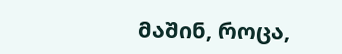მაშინ, როცა,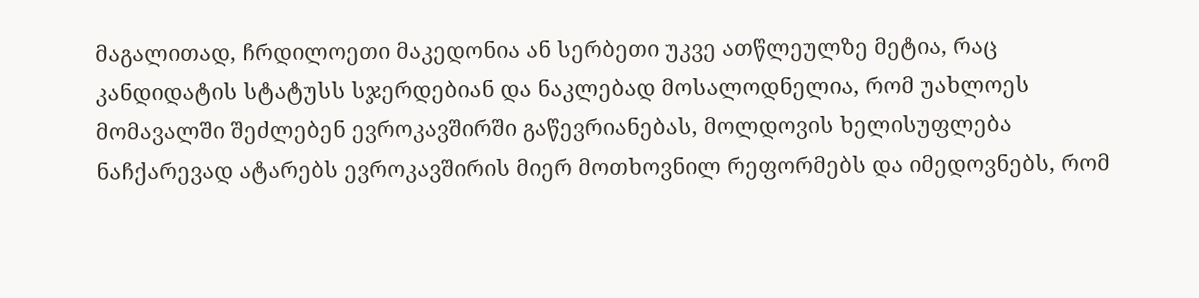მაგალითად, ჩრდილოეთი მაკედონია ან სერბეთი უკვე ათწლეულზე მეტია, რაც კანდიდატის სტატუსს სჯერდებიან და ნაკლებად მოსალოდნელია, რომ უახლოეს მომავალში შეძლებენ ევროკავშირში გაწევრიანებას, მოლდოვის ხელისუფლება ნაჩქარევად ატარებს ევროკავშირის მიერ მოთხოვნილ რეფორმებს და იმედოვნებს, რომ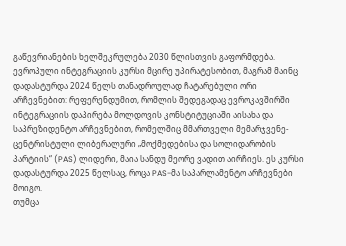გაწევრიანების ხელშეკრულება 2030 წლისთვის გაფორმდება.
ევროპული ინტეგრაციის კურსი მცირე უპირატესობით, მაგრამ მაინც დადასტურდა 2024 წელს თანადროულად ჩატარებული ორი არჩევნებით: რეფერენდუმით, რომლის შედეგადაც ევროკავშირში ინტეგრაციის დაპირება მოლდოვის კონსტიტუციაში აისახა და საპრეზიდენტო არჩევნებით, რომელშიც მმართველი მემარჯვენე-ცენტრისტული ლიბერალური „მოქმედებისა და სოლიდარობის პარტიის“ (PAS) ლიდერი, მაია სანდუ მეორე ვადით აირჩიეს. ეს კურსი დადასტურდა 2025 წელსაც, როცა PAS-მა საპარლამენტო არჩევნები მოიგო.
თუმცა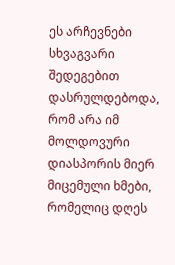ეს არჩევნები სხვაგვარი შედეგებით დასრულდებოდა, რომ არა იმ მოლდოვური დიასპორის მიერ მიცემული ხმები, რომელიც დღეს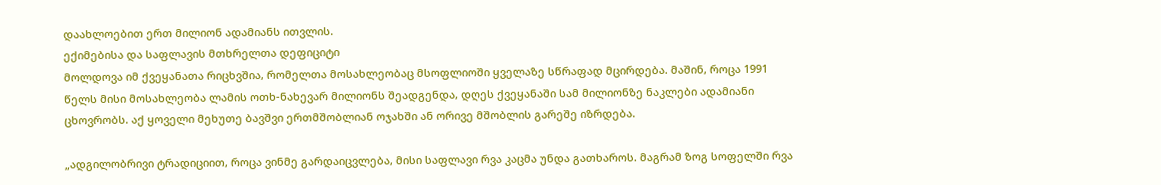დაახლოებით ერთ მილიონ ადამიანს ითვლის.
ექიმებისა და საფლავის მთხრელთა დეფიციტი
მოლდოვა იმ ქვეყანათა რიცხვშია, რომელთა მოსახლეობაც მსოფლიოში ყველაზე სწრაფად მცირდება. მაშინ, როცა 1991 წელს მისი მოსახლეობა ლამის ოთხ-ნახევარ მილიონს შეადგენდა, დღეს ქვეყანაში სამ მილიონზე ნაკლები ადამიანი ცხოვრობს. აქ ყოველი მეხუთე ბავშვი ერთმშობლიან ოჯახში ან ორივე მშობლის გარეშე იზრდება.

„ადგილობრივი ტრადიციით, როცა ვინმე გარდაიცვლება, მისი საფლავი რვა კაცმა უნდა გათხაროს. მაგრამ ზოგ სოფელში რვა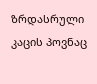ზრდასრული კაცის პოვნაც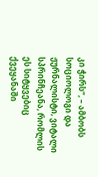კი ჭირს“, – ამბობს სოციოლოგი და ჟურნალისტი, ვიტალი სპრინჩეანა, რომლის ეს სიტყვებიც ქვეყანაში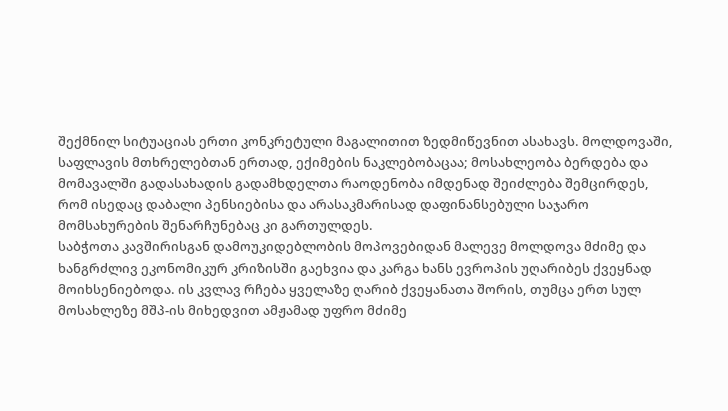შექმნილ სიტუაციას ერთი კონკრეტული მაგალითით ზედმიწევნით ასახავს. მოლდოვაში, საფლავის მთხრელებთან ერთად, ექიმების ნაკლებობაცაა; მოსახლეობა ბერდება და მომავალში გადასახადის გადამხდელთა რაოდენობა იმდენად შეიძლება შემცირდეს, რომ ისედაც დაბალი პენსიებისა და არასაკმარისად დაფინანსებული საჯარო მომსახურების შენარჩუნებაც კი გართულდეს.
საბჭოთა კავშირისგან დამოუკიდებლობის მოპოვებიდან მალევე მოლდოვა მძიმე და ხანგრძლივ ეკონომიკურ კრიზისში გაეხვია და კარგა ხანს ევროპის უღარიბეს ქვეყნად მოიხსენიებოდა. ის კვლავ რჩება ყველაზე ღარიბ ქვეყანათა შორის, თუმცა ერთ სულ მოსახლეზე მშპ-ის მიხედვით ამჟამად უფრო მძიმე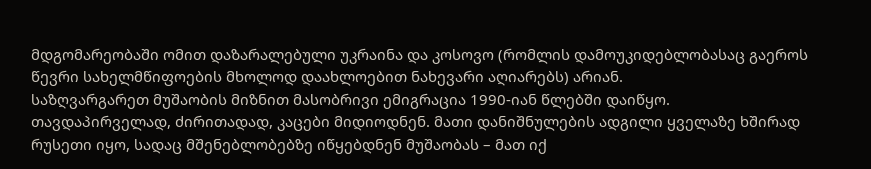მდგომარეობაში ომით დაზარალებული უკრაინა და კოსოვო (რომლის დამოუკიდებლობასაც გაეროს წევრი სახელმწიფოების მხოლოდ დაახლოებით ნახევარი აღიარებს) არიან.
საზღვარგარეთ მუშაობის მიზნით მასობრივი ემიგრაცია 1990-იან წლებში დაიწყო. თავდაპირველად, ძირითადად, კაცები მიდიოდნენ. მათი დანიშნულების ადგილი ყველაზე ხშირად რუსეთი იყო, სადაც მშენებლობებზე იწყებდნენ მუშაობას – მათ იქ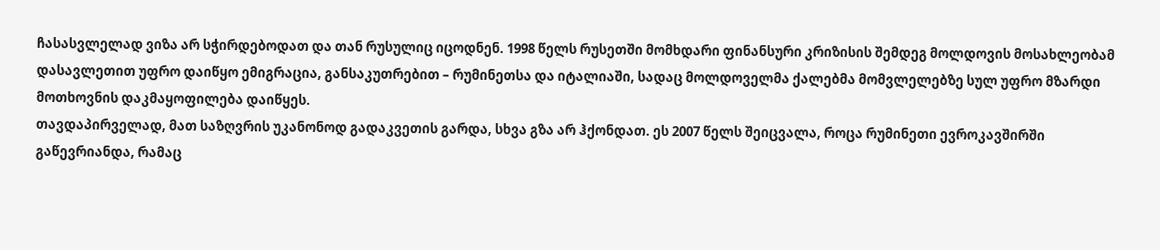ჩასასვლელად ვიზა არ სჭირდებოდათ და თან რუსულიც იცოდნენ. 1998 წელს რუსეთში მომხდარი ფინანსური კრიზისის შემდეგ მოლდოვის მოსახლეობამ დასავლეთით უფრო დაიწყო ემიგრაცია, განსაკუთრებით – რუმინეთსა და იტალიაში, სადაც მოლდოველმა ქალებმა მომვლელებზე სულ უფრო მზარდი მოთხოვნის დაკმაყოფილება დაიწყეს.
თავდაპირველად, მათ საზღვრის უკანონოდ გადაკვეთის გარდა, სხვა გზა არ ჰქონდათ. ეს 2007 წელს შეიცვალა, როცა რუმინეთი ევროკავშირში გაწევრიანდა, რამაც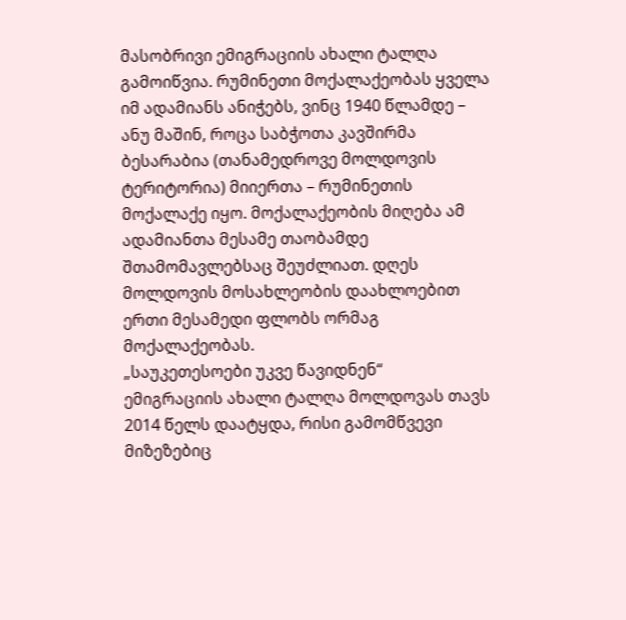მასობრივი ემიგრაციის ახალი ტალღა გამოიწვია. რუმინეთი მოქალაქეობას ყველა იმ ადამიანს ანიჭებს, ვინც 1940 წლამდე – ანუ მაშინ, როცა საბჭოთა კავშირმა ბესარაბია (თანამედროვე მოლდოვის ტერიტორია) მიიერთა – რუმინეთის მოქალაქე იყო. მოქალაქეობის მიღება ამ ადამიანთა მესამე თაობამდე შთამომავლებსაც შეუძლიათ. დღეს მოლდოვის მოსახლეობის დაახლოებით ერთი მესამედი ფლობს ორმაგ მოქალაქეობას.
„საუკეთესოები უკვე წავიდნენ“
ემიგრაციის ახალი ტალღა მოლდოვას თავს 2014 წელს დაატყდა, რისი გამომწვევი მიზეზებიც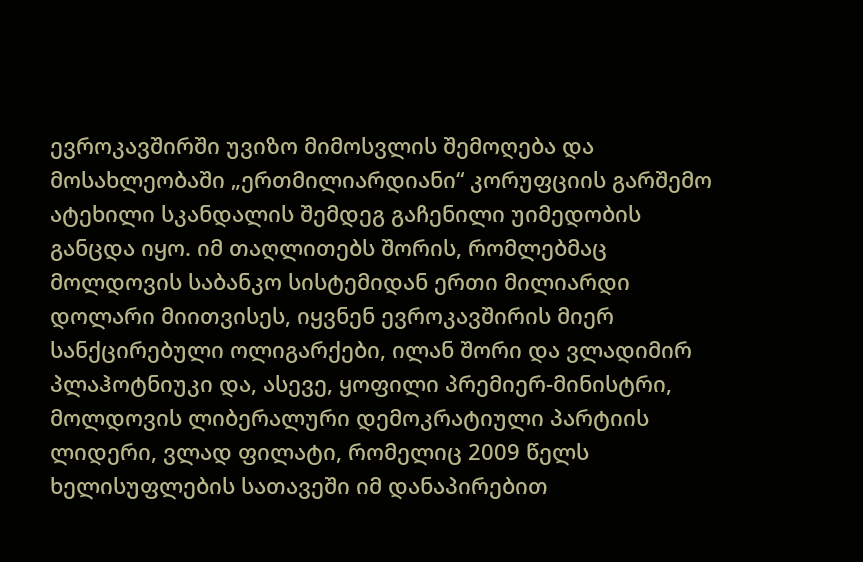ევროკავშირში უვიზო მიმოსვლის შემოღება და მოსახლეობაში „ერთმილიარდიანი“ კორუფციის გარშემო ატეხილი სკანდალის შემდეგ გაჩენილი უიმედობის განცდა იყო. იმ თაღლითებს შორის, რომლებმაც მოლდოვის საბანკო სისტემიდან ერთი მილიარდი დოლარი მიითვისეს, იყვნენ ევროკავშირის მიერ სანქცირებული ოლიგარქები, ილან შორი და ვლადიმირ პლაჰოტნიუკი და, ასევე, ყოფილი პრემიერ-მინისტრი, მოლდოვის ლიბერალური დემოკრატიული პარტიის ლიდერი, ვლად ფილატი, რომელიც 2009 წელს ხელისუფლების სათავეში იმ დანაპირებით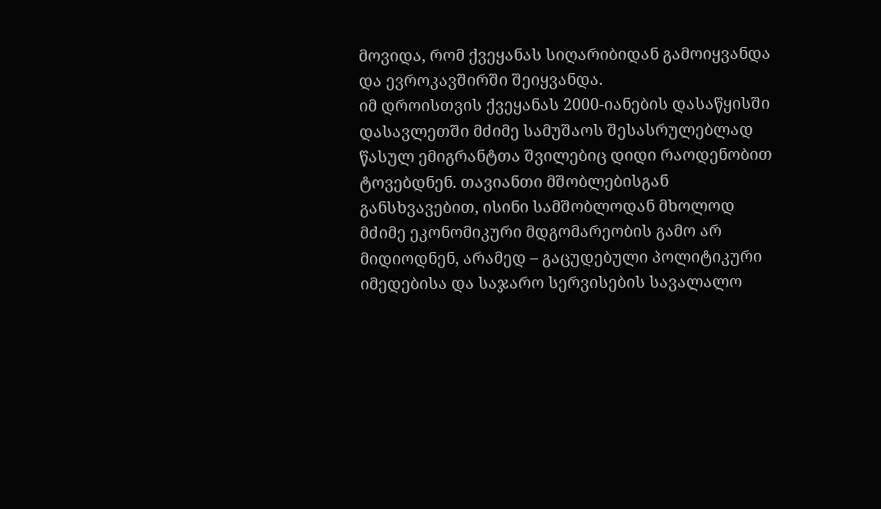მოვიდა, რომ ქვეყანას სიღარიბიდან გამოიყვანდა და ევროკავშირში შეიყვანდა.
იმ დროისთვის ქვეყანას 2000-იანების დასაწყისში დასავლეთში მძიმე სამუშაოს შესასრულებლად წასულ ემიგრანტთა შვილებიც დიდი რაოდენობით ტოვებდნენ. თავიანთი მშობლებისგან განსხვავებით, ისინი სამშობლოდან მხოლოდ მძიმე ეკონომიკური მდგომარეობის გამო არ მიდიოდნენ, არამედ – გაცუდებული პოლიტიკური იმედებისა და საჯარო სერვისების სავალალო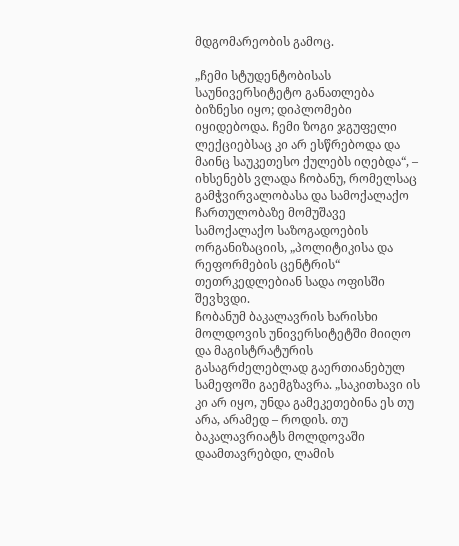მდგომარეობის გამოც.

„ჩემი სტუდენტობისას საუნივერსიტეტო განათლება ბიზნესი იყო; დიპლომები იყიდებოდა. ჩემი ზოგი ჯგუფელი ლექციებსაც კი არ ესწრებოდა და მაინც საუკეთესო ქულებს იღებდა“, – იხსენებს ვლადა ჩობანუ, რომელსაც გამჭვირვალობასა და სამოქალაქო ჩართულობაზე მომუშავე სამოქალაქო საზოგადოების ორგანიზაციის, „პოლიტიკისა და რეფორმების ცენტრის“ თეთრკედლებიან სადა ოფისში შევხვდი.
ჩობანუმ ბაკალავრის ხარისხი მოლდოვის უნივერსიტეტში მიიღო და მაგისტრატურის გასაგრძელებლად გაერთიანებულ სამეფოში გაემგზავრა. „საკითხავი ის კი არ იყო, უნდა გამეკეთებინა ეს თუ არა, არამედ – როდის. თუ ბაკალავრიატს მოლდოვაში დაამთავრებდი, ლამის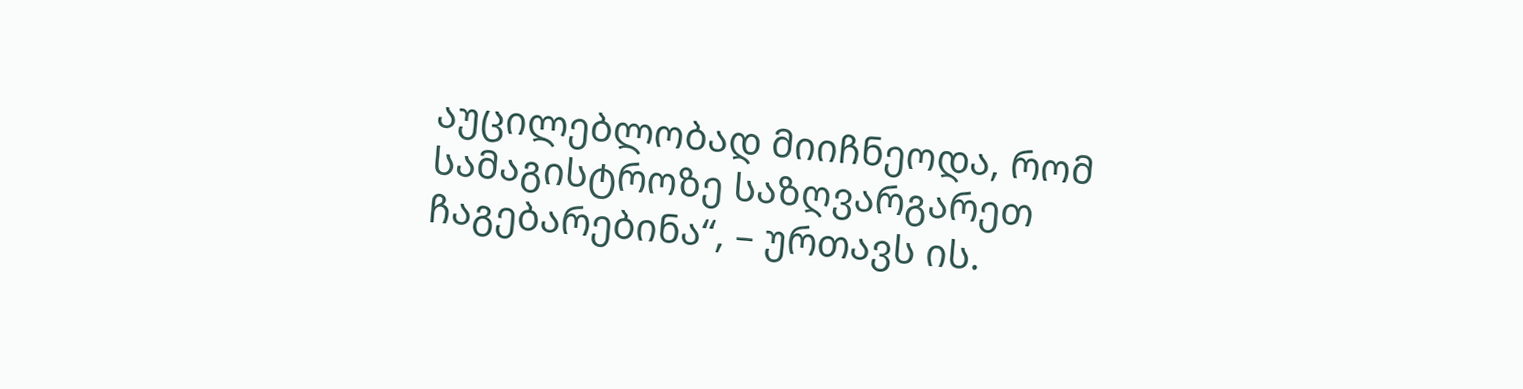აუცილებლობად მიიჩნეოდა, რომ სამაგისტროზე საზღვარგარეთ ჩაგებარებინა“, – ურთავს ის.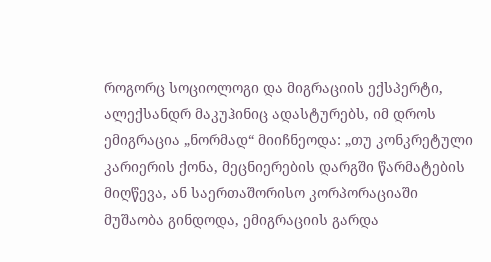როგორც სოციოლოგი და მიგრაციის ექსპერტი, ალექსანდრ მაკუჰინიც ადასტურებს, იმ დროს ემიგრაცია „ნორმად“ მიიჩნეოდა: „თუ კონკრეტული კარიერის ქონა, მეცნიერების დარგში წარმატების მიღწევა, ან საერთაშორისო კორპორაციაში მუშაობა გინდოდა, ემიგრაციის გარდა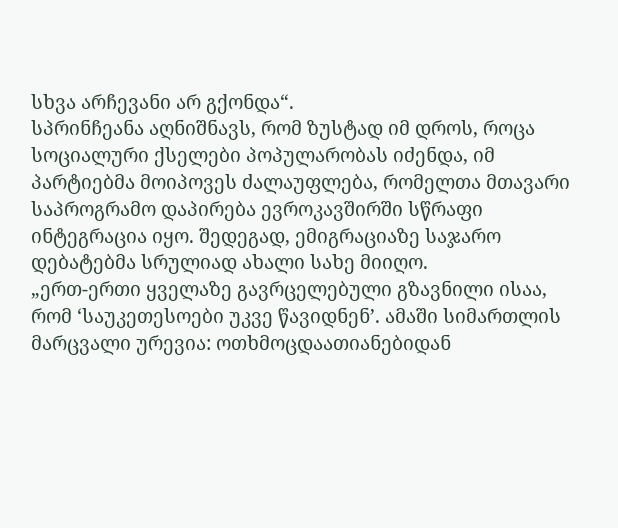სხვა არჩევანი არ გქონდა“.
სპრინჩეანა აღნიშნავს, რომ ზუსტად იმ დროს, როცა სოციალური ქსელები პოპულარობას იძენდა, იმ პარტიებმა მოიპოვეს ძალაუფლება, რომელთა მთავარი საპროგრამო დაპირება ევროკავშირში სწრაფი ინტეგრაცია იყო. შედეგად, ემიგრაციაზე საჯარო დებატებმა სრულიად ახალი სახე მიიღო.
„ერთ-ერთი ყველაზე გავრცელებული გზავნილი ისაა, რომ ‘საუკეთესოები უკვე წავიდნენ’. ამაში სიმართლის მარცვალი ურევია: ოთხმოცდაათიანებიდან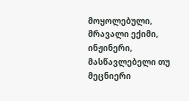მოყოლებული, მრავალი ექიმი, ინჟინერი, მასწავლებელი თუ მეცნიერი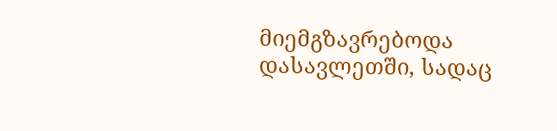მიემგზავრებოდა დასავლეთში, სადაც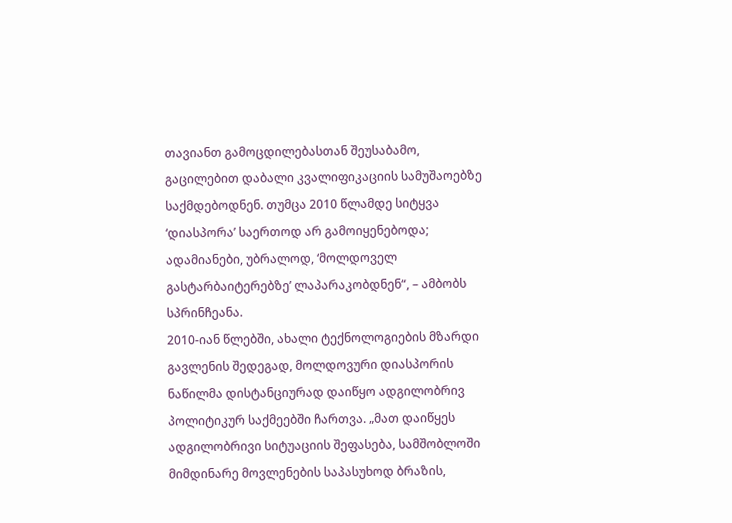თავიანთ გამოცდილებასთან შეუსაბამო, გაცილებით დაბალი კვალიფიკაციის სამუშაოებზე საქმდებოდნენ. თუმცა 2010 წლამდე სიტყვა ‘დიასპორა’ საერთოდ არ გამოიყენებოდა; ადამიანები, უბრალოდ, ‘მოლდოველ გასტარბაიტერებზე’ ლაპარაკობდნენ“, – ამბობს სპრინჩეანა.
2010-იან წლებში, ახალი ტექნოლოგიების მზარდი გავლენის შედეგად, მოლდოვური დიასპორის ნაწილმა დისტანციურად დაიწყო ადგილობრივ პოლიტიკურ საქმეებში ჩართვა. „მათ დაიწყეს ადგილობრივი სიტუაციის შეფასება, სამშობლოში მიმდინარე მოვლენების საპასუხოდ ბრაზის,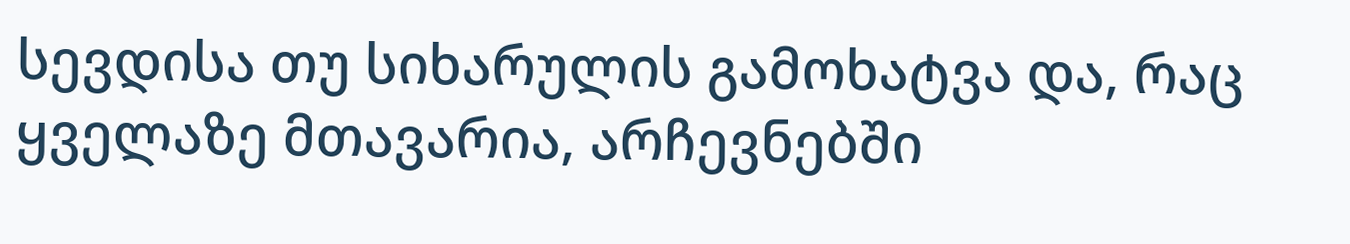სევდისა თუ სიხარულის გამოხატვა და, რაც ყველაზე მთავარია, არჩევნებში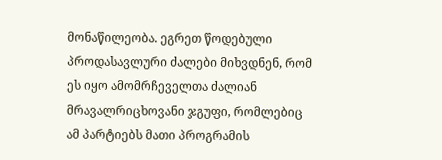მონაწილეობა. ეგრეთ წოდებული პროდასავლური ძალები მიხვდნენ, რომ ეს იყო ამომრჩეველთა ძალიან მრავალრიცხოვანი ჯგუფი, რომლებიც ამ პარტიებს მათი პროგრამის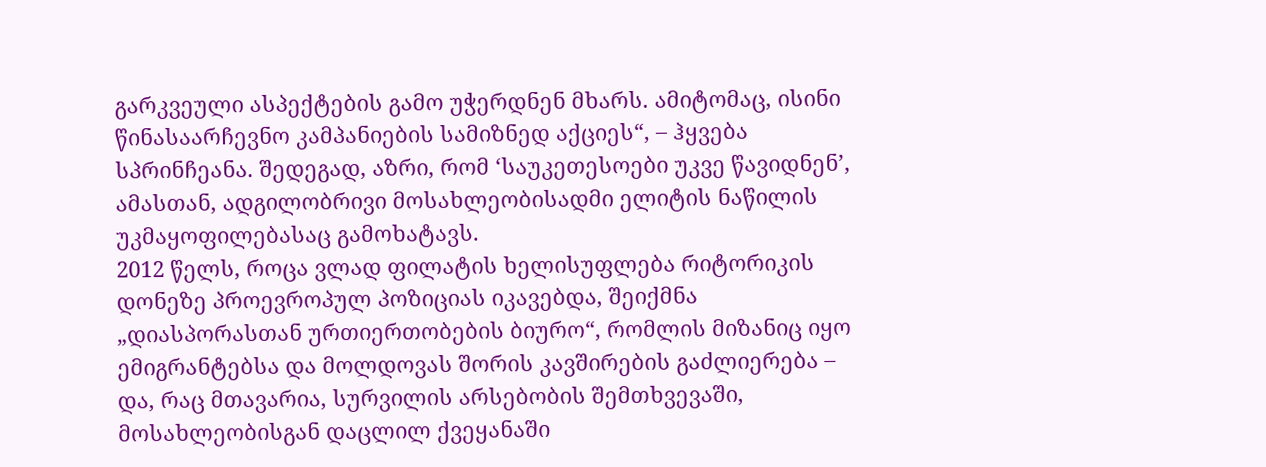გარკვეული ასპექტების გამო უჭერდნენ მხარს. ამიტომაც, ისინი წინასაარჩევნო კამპანიების სამიზნედ აქციეს“, – ჰყვება სპრინჩეანა. შედეგად, აზრი, რომ ‘საუკეთესოები უკვე წავიდნენ’, ამასთან, ადგილობრივი მოსახლეობისადმი ელიტის ნაწილის უკმაყოფილებასაც გამოხატავს.
2012 წელს, როცა ვლად ფილატის ხელისუფლება რიტორიკის დონეზე პროევროპულ პოზიციას იკავებდა, შეიქმნა „დიასპორასთან ურთიერთობების ბიურო“, რომლის მიზანიც იყო ემიგრანტებსა და მოლდოვას შორის კავშირების გაძლიერება – და, რაც მთავარია, სურვილის არსებობის შემთხვევაში, მოსახლეობისგან დაცლილ ქვეყანაში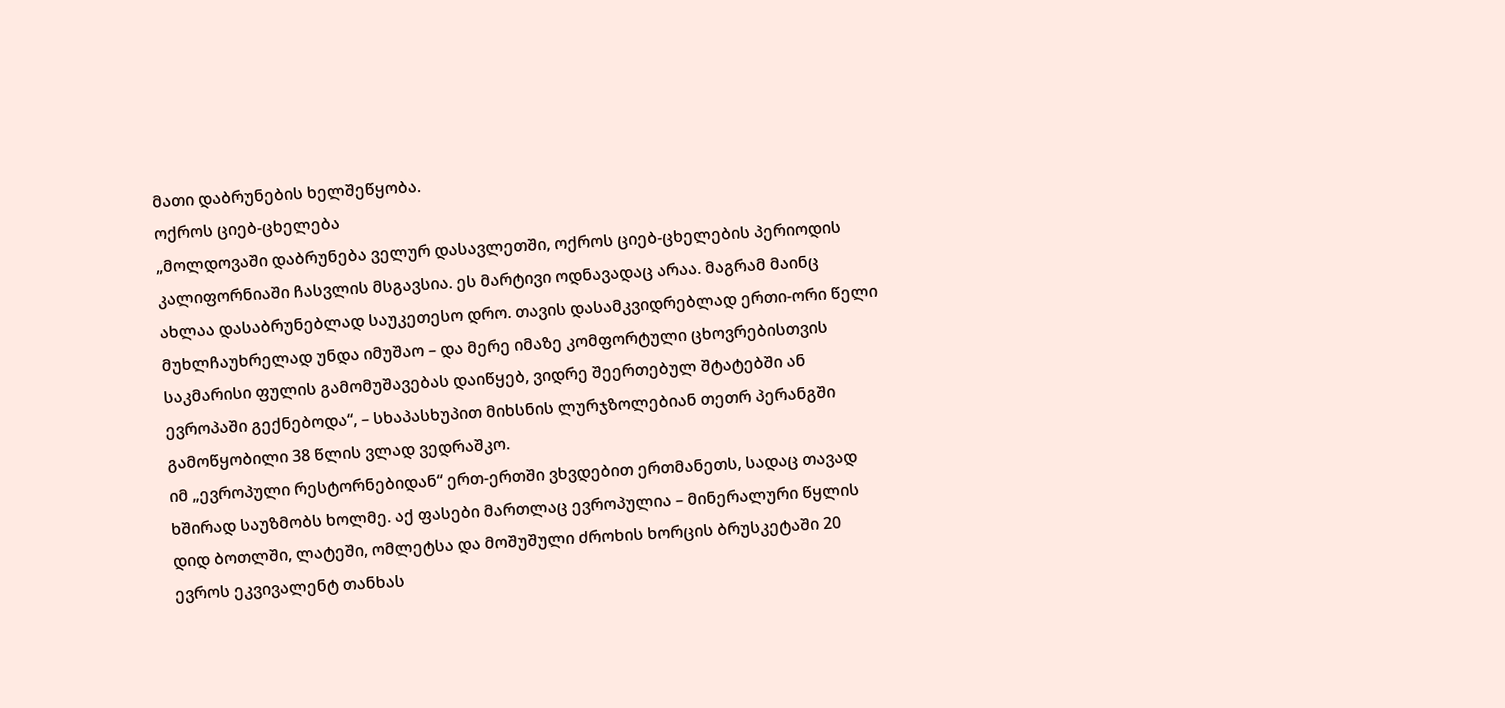მათი დაბრუნების ხელშეწყობა.
ოქროს ციებ-ცხელება
„მოლდოვაში დაბრუნება ველურ დასავლეთში, ოქროს ციებ-ცხელების პერიოდის კალიფორნიაში ჩასვლის მსგავსია. ეს მარტივი ოდნავადაც არაა. მაგრამ მაინც ახლაა დასაბრუნებლად საუკეთესო დრო. თავის დასამკვიდრებლად ერთი-ორი წელი მუხლჩაუხრელად უნდა იმუშაო – და მერე იმაზე კომფორტული ცხოვრებისთვის საკმარისი ფულის გამომუშავებას დაიწყებ, ვიდრე შეერთებულ შტატებში ან ევროპაში გექნებოდა“, – სხაპასხუპით მიხსნის ლურჯზოლებიან თეთრ პერანგში გამოწყობილი 38 წლის ვლად ვედრაშკო.
იმ „ევროპული რესტორნებიდან“ ერთ-ერთში ვხვდებით ერთმანეთს, სადაც თავად ხშირად საუზმობს ხოლმე. აქ ფასები მართლაც ევროპულია – მინერალური წყლის დიდ ბოთლში, ლატეში, ომლეტსა და მოშუშული ძროხის ხორცის ბრუსკეტაში 20 ევროს ეკვივალენტ თანხას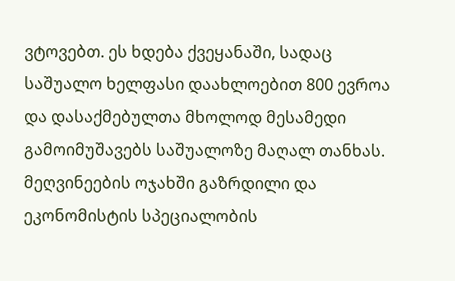ვტოვებთ. ეს ხდება ქვეყანაში, სადაც საშუალო ხელფასი დაახლოებით 800 ევროა და დასაქმებულთა მხოლოდ მესამედი გამოიმუშავებს საშუალოზე მაღალ თანხას.
მეღვინეების ოჯახში გაზრდილი და ეკონომისტის სპეციალობის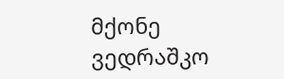მქონე ვედრაშკო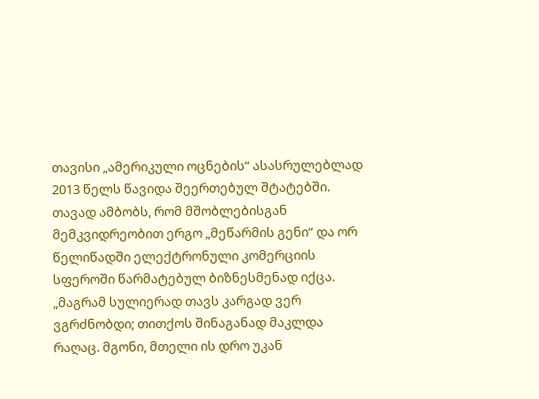თავისი „ამერიკული ოცნების“ ასასრულებლად 2013 წელს წავიდა შეერთებულ შტატებში. თავად ამბობს, რომ მშობლებისგან მემკვიდრეობით ერგო „მეწარმის გენი“ და ორ წელიწადში ელექტრონული კომერციის სფეროში წარმატებულ ბიზნესმენად იქცა. „მაგრამ სულიერად თავს კარგად ვერ ვგრძნობდი; თითქოს შინაგანად მაკლდა რაღაც. მგონი, მთელი ის დრო უკან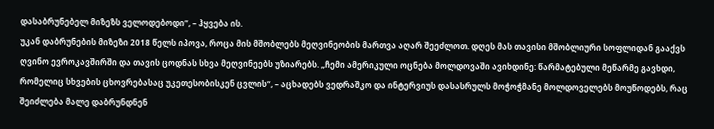დასაბრუნებელ მიზეზს ველოდებოდი“, – ჰყვება ის.
უკან დაბრუნების მიზეზი 2018 წელს იპოვა, როცა მის მშობლებს მეღვინეობის მართვა აღარ შეეძლოთ. დღეს მას თავისი მშობლიური სოფლიდან გააქვს ღვინო ევროკავშირში და თავის ცოდნას სხვა მეღვინეებს უზიარებს. „ჩემი ამერიკული ოცნება მოლდოვაში ავიხდინე: წარმატებული მეწარმე გავხდი, რომელიც სხვების ცხოვრებასაც უკეთესობისკენ ცვლის“, – აცხადებს ვედრაშკო და ინტერვიუს დასასრულს მოჭოჭმანე მოლდოველებს მოუწოდებს, რაც შეიძლება მალე დაბრუნდნენ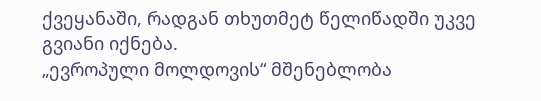ქვეყანაში, რადგან თხუთმეტ წელიწადში უკვე გვიანი იქნება.
„ევროპული მოლდოვის“ მშენებლობა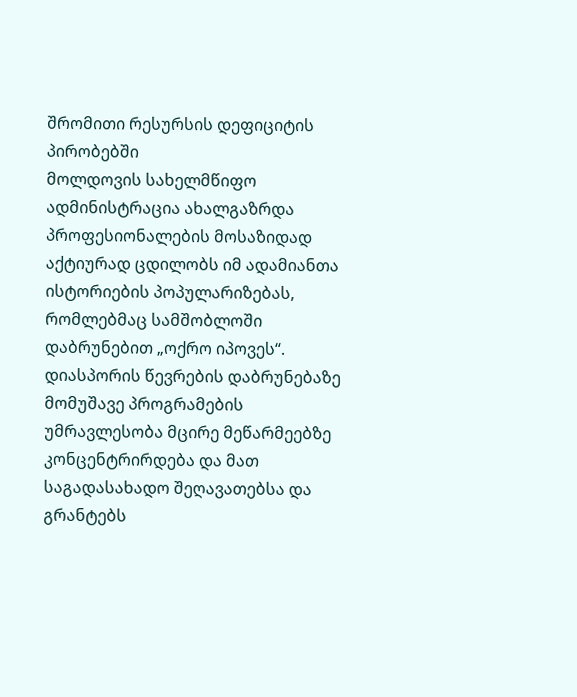შრომითი რესურსის დეფიციტის პირობებში
მოლდოვის სახელმწიფო ადმინისტრაცია ახალგაზრდა პროფესიონალების მოსაზიდად აქტიურად ცდილობს იმ ადამიანთა ისტორიების პოპულარიზებას, რომლებმაც სამშობლოში დაბრუნებით „ოქრო იპოვეს“. დიასპორის წევრების დაბრუნებაზე მომუშავე პროგრამების უმრავლესობა მცირე მეწარმეებზე კონცენტრირდება და მათ საგადასახადო შეღავათებსა და გრანტებს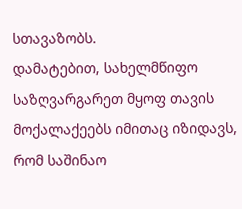სთავაზობს.
დამატებით, სახელმწიფო საზღვარგარეთ მყოფ თავის მოქალაქეებს იმითაც იზიდავს, რომ საშინაო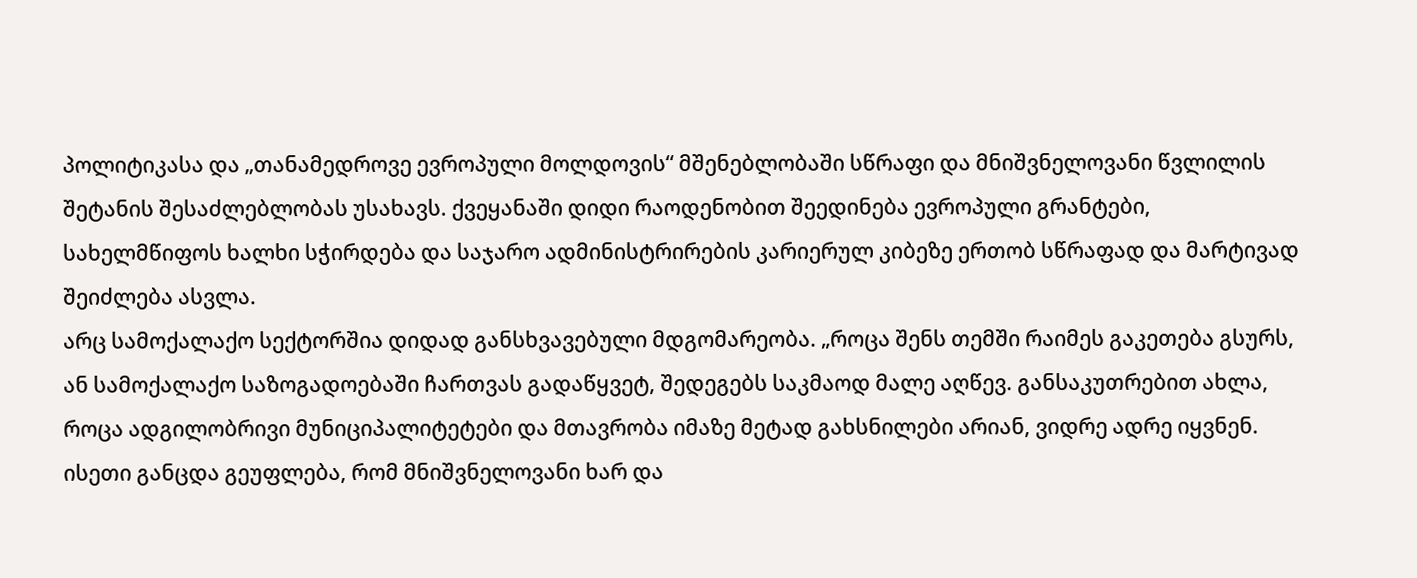პოლიტიკასა და „თანამედროვე ევროპული მოლდოვის“ მშენებლობაში სწრაფი და მნიშვნელოვანი წვლილის შეტანის შესაძლებლობას უსახავს. ქვეყანაში დიდი რაოდენობით შეედინება ევროპული გრანტები, სახელმწიფოს ხალხი სჭირდება და საჯარო ადმინისტრირების კარიერულ კიბეზე ერთობ სწრაფად და მარტივად შეიძლება ასვლა.
არც სამოქალაქო სექტორშია დიდად განსხვავებული მდგომარეობა. „როცა შენს თემში რაიმეს გაკეთება გსურს, ან სამოქალაქო საზოგადოებაში ჩართვას გადაწყვეტ, შედეგებს საკმაოდ მალე აღწევ. განსაკუთრებით ახლა, როცა ადგილობრივი მუნიციპალიტეტები და მთავრობა იმაზე მეტად გახსნილები არიან, ვიდრე ადრე იყვნენ. ისეთი განცდა გეუფლება, რომ მნიშვნელოვანი ხარ და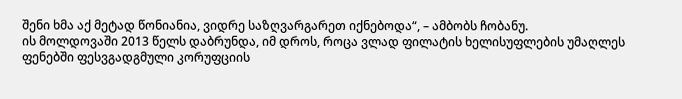შენი ხმა აქ მეტად წონიანია, ვიდრე საზღვარგარეთ იქნებოდა“, – ამბობს ჩობანუ.
ის მოლდოვაში 2013 წელს დაბრუნდა, იმ დროს, როცა ვლად ფილატის ხელისუფლების უმაღლეს ფენებში ფესვგადგმული კორუფციის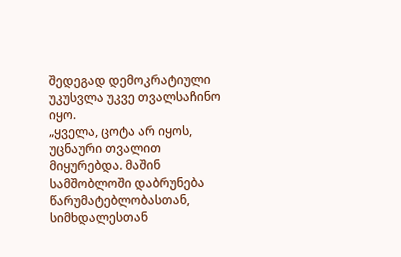შედეგად დემოკრატიული უკუსვლა უკვე თვალსაჩინო იყო.
„ყველა, ცოტა არ იყოს, უცნაური თვალით მიყურებდა. მაშინ სამშობლოში დაბრუნება წარუმატებლობასთან, სიმხდალესთან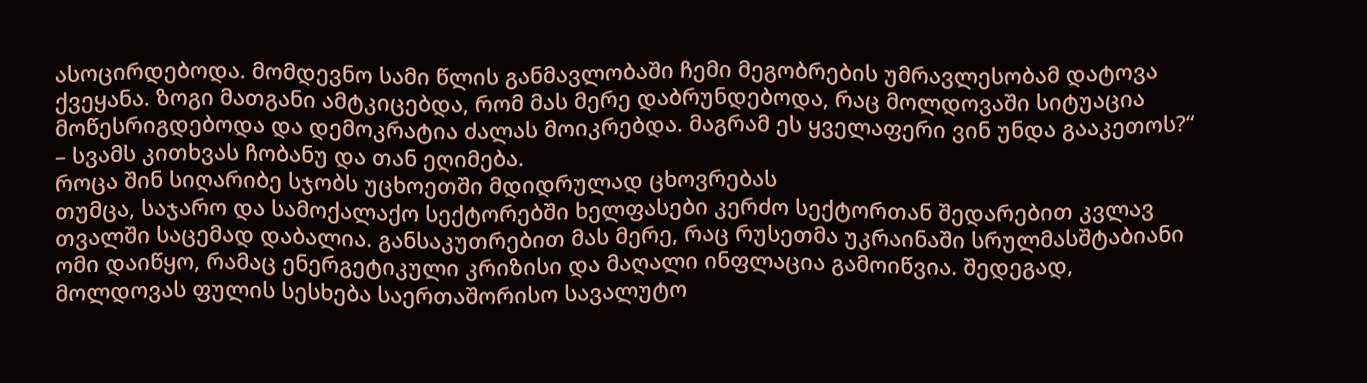ასოცირდებოდა. მომდევნო სამი წლის განმავლობაში ჩემი მეგობრების უმრავლესობამ დატოვა ქვეყანა. ზოგი მათგანი ამტკიცებდა, რომ მას მერე დაბრუნდებოდა, რაც მოლდოვაში სიტუაცია მოწესრიგდებოდა და დემოკრატია ძალას მოიკრებდა. მაგრამ ეს ყველაფერი ვინ უნდა გააკეთოს?“ – სვამს კითხვას ჩობანუ და თან ეღიმება.
როცა შინ სიღარიბე სჯობს უცხოეთში მდიდრულად ცხოვრებას
თუმცა, საჯარო და სამოქალაქო სექტორებში ხელფასები კერძო სექტორთან შედარებით კვლავ თვალში საცემად დაბალია. განსაკუთრებით მას მერე, რაც რუსეთმა უკრაინაში სრულმასშტაბიანი ომი დაიწყო, რამაც ენერგეტიკული კრიზისი და მაღალი ინფლაცია გამოიწვია. შედეგად, მოლდოვას ფულის სესხება საერთაშორისო სავალუტო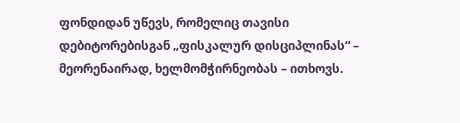ფონდიდან უწევს, რომელიც თავისი დებიტორებისგან „ფისკალურ დისციპლინას“ – მეორენაირად, ხელმომჭირნეობას – ითხოვს.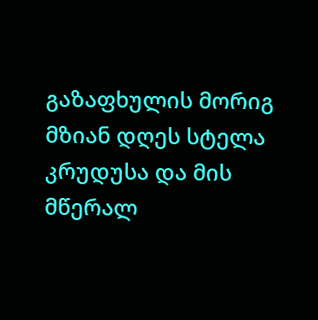გაზაფხულის მორიგ მზიან დღეს სტელა კრუდუსა და მის მწერალ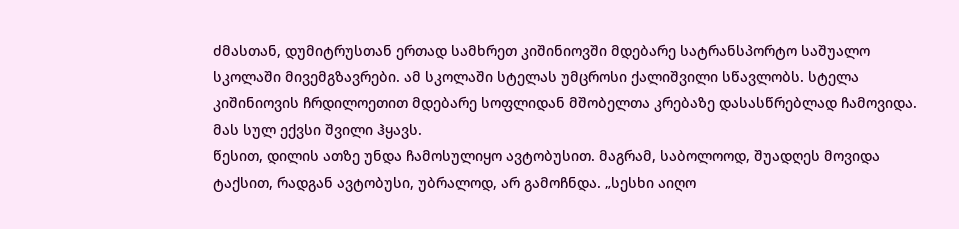ძმასთან, დუმიტრუსთან ერთად სამხრეთ კიშინიოვში მდებარე სატრანსპორტო საშუალო სკოლაში მივემგზავრები. ამ სკოლაში სტელას უმცროსი ქალიშვილი სწავლობს. სტელა კიშინიოვის ჩრდილოეთით მდებარე სოფლიდან მშობელთა კრებაზე დასასწრებლად ჩამოვიდა. მას სულ ექვსი შვილი ჰყავს.
წესით, დილის ათზე უნდა ჩამოსულიყო ავტობუსით. მაგრამ, საბოლოოდ, შუადღეს მოვიდა ტაქსით, რადგან ავტობუსი, უბრალოდ, არ გამოჩნდა. „სესხი აიღო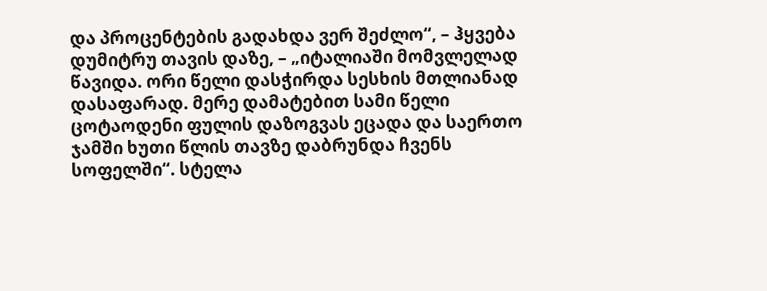და პროცენტების გადახდა ვერ შეძლო“, – ჰყვება დუმიტრუ თავის დაზე, – „იტალიაში მომვლელად წავიდა. ორი წელი დასჭირდა სესხის მთლიანად დასაფარად. მერე დამატებით სამი წელი ცოტაოდენი ფულის დაზოგვას ეცადა და საერთო ჯამში ხუთი წლის თავზე დაბრუნდა ჩვენს სოფელში“. სტელა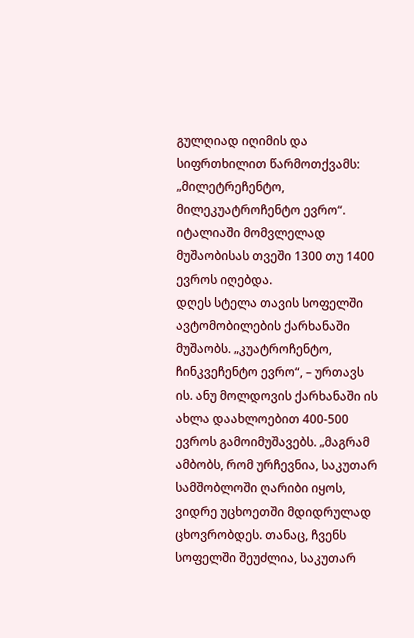გულღიად იღიმის და სიფრთხილით წარმოთქვამს: „მილეტრეჩენტო, მილეკუატროჩენტო ევრო“. იტალიაში მომვლელად მუშაობისას თვეში 1300 თუ 1400 ევროს იღებდა.
დღეს სტელა თავის სოფელში ავტომობილების ქარხანაში მუშაობს. „კუატროჩენტო, ჩინკვეჩენტო ევრო“, – ურთავს ის. ანუ მოლდოვის ქარხანაში ის ახლა დაახლოებით 400-500 ევროს გამოიმუშავებს. „მაგრამ ამბობს, რომ ურჩევნია, საკუთარ სამშობლოში ღარიბი იყოს, ვიდრე უცხოეთში მდიდრულად ცხოვრობდეს. თანაც, ჩვენს სოფელში შეუძლია, საკუთარ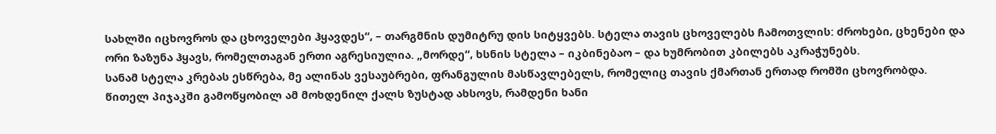სახლში იცხოვროს და ცხოველები ჰყავდეს“, – თარგმნის დუმიტრუ დის სიტყვებს. სტელა თავის ცხოველებს ჩამოთვლის: ძროხები, ცხენები და ორი ზაზუნა ჰყავს, რომელთაგან ერთი აგრესიულია. „მორდე“, ხსნის სტელა – იკბინებაო – და ხუმრობით კბილებს აკრაჭუნებს.
სანამ სტელა კრებას ესწრება, მე ალინას ვესაუბრები, ფრანგულის მასწავლებელს, რომელიც თავის ქმართან ერთად რომში ცხოვრობდა. წითელ პიჯაკში გამოწყობილ ამ მოხდენილ ქალს ზუსტად ახსოვს, რამდენი ხანი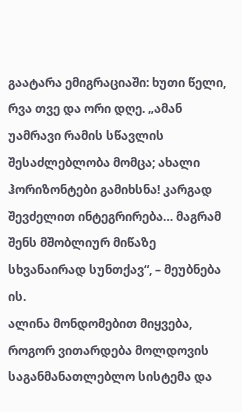გაატარა ემიგრაციაში: ხუთი წელი, რვა თვე და ორი დღე. „ამან უამრავი რამის სწავლის შესაძლებლობა მომცა; ახალი ჰორიზონტები გამიხსნა! კარგად შევძელით ინტეგრირება… მაგრამ შენს მშობლიურ მიწაზე სხვანაირად სუნთქავ“, – მეუბნება ის.
ალინა მონდომებით მიყვება, როგორ ვითარდება მოლდოვის საგანმანათლებლო სისტემა და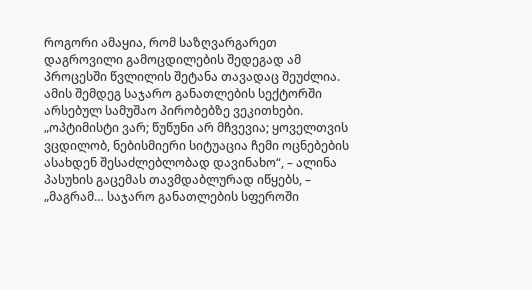როგორი ამაყია, რომ საზღვარგარეთ დაგროვილი გამოცდილების შედეგად ამ პროცესში წვლილის შეტანა თავადაც შეუძლია. ამის შემდეგ საჯარო განათლების სექტორში არსებულ სამუშაო პირობებზე ვეკითხები.
„ოპტიმისტი ვარ; წუწუნი არ მჩვევია; ყოველთვის ვცდილობ, ნებისმიერი სიტუაცია ჩემი ოცნებების ასახდენ შესაძლებლობად დავინახო“, – ალინა პასუხის გაცემას თავმდაბლურად იწყებს, – „მაგრამ… საჯარო განათლების სფეროში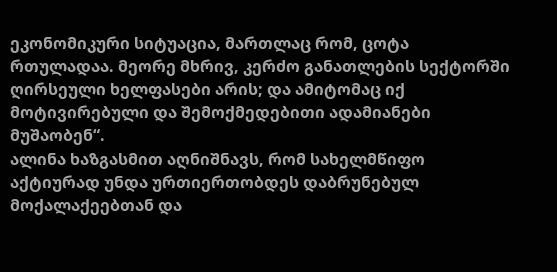ეკონომიკური სიტუაცია, მართლაც რომ, ცოტა რთულადაა. მეორე მხრივ, კერძო განათლების სექტორში ღირსეული ხელფასები არის; და ამიტომაც იქ მოტივირებული და შემოქმედებითი ადამიანები მუშაობენ“.
ალინა ხაზგასმით აღნიშნავს, რომ სახელმწიფო აქტიურად უნდა ურთიერთობდეს დაბრუნებულ მოქალაქეებთან და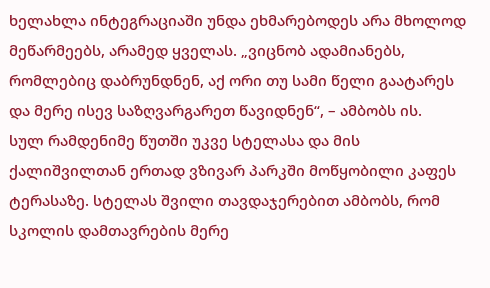ხელახლა ინტეგრაციაში უნდა ეხმარებოდეს არა მხოლოდ მეწარმეებს, არამედ ყველას. „ვიცნობ ადამიანებს, რომლებიც დაბრუნდნენ, აქ ორი თუ სამი წელი გაატარეს და მერე ისევ საზღვარგარეთ წავიდნენ“, – ამბობს ის.
სულ რამდენიმე წუთში უკვე სტელასა და მის ქალიშვილთან ერთად ვზივარ პარკში მოწყობილი კაფეს ტერასაზე. სტელას შვილი თავდაჯერებით ამბობს, რომ სკოლის დამთავრების მერე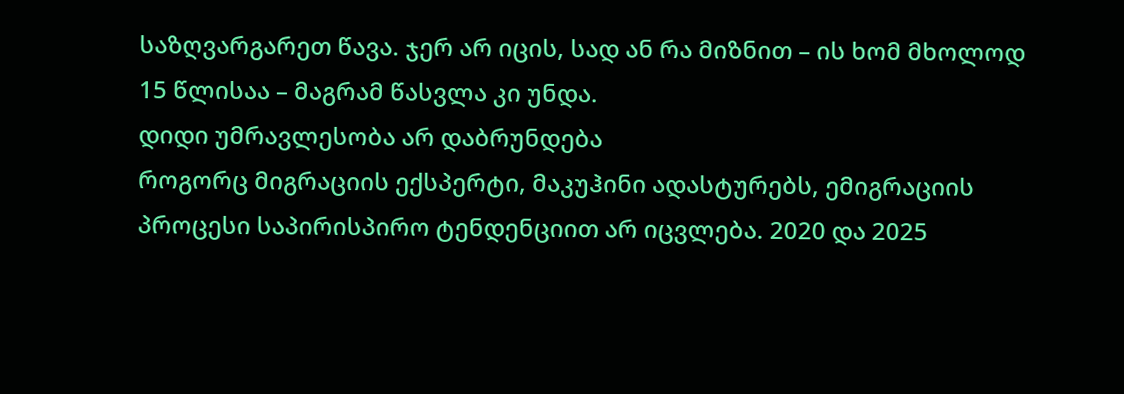საზღვარგარეთ წავა. ჯერ არ იცის, სად ან რა მიზნით – ის ხომ მხოლოდ 15 წლისაა – მაგრამ წასვლა კი უნდა.
დიდი უმრავლესობა არ დაბრუნდება
როგორც მიგრაციის ექსპერტი, მაკუჰინი ადასტურებს, ემიგრაციის პროცესი საპირისპირო ტენდენციით არ იცვლება. 2020 და 2025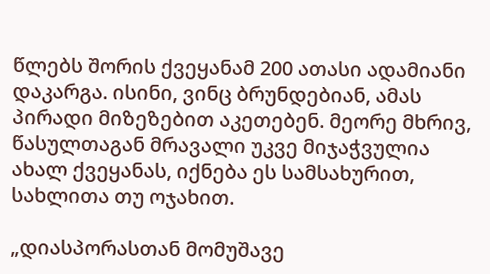წლებს შორის ქვეყანამ 200 ათასი ადამიანი დაკარგა. ისინი, ვინც ბრუნდებიან, ამას პირადი მიზეზებით აკეთებენ. მეორე მხრივ, წასულთაგან მრავალი უკვე მიჯაჭვულია ახალ ქვეყანას, იქნება ეს სამსახურით, სახლითა თუ ოჯახით.

„დიასპორასთან მომუშავე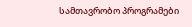სამთავრობო პროგრამები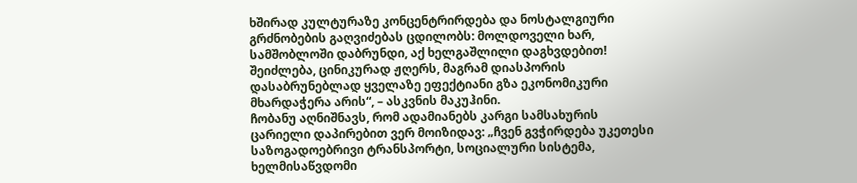ხშირად კულტურაზე კონცენტრირდება და ნოსტალგიური გრძნობების გაღვიძებას ცდილობს: მოლდოველი ხარ, სამშობლოში დაბრუნდი, აქ ხელგაშლილი დაგხვდებით! შეიძლება, ცინიკურად ჟღერს, მაგრამ დიასპორის დასაბრუნებლად ყველაზე ეფექტიანი გზა ეკონომიკური მხარდაჭერა არის“, – ასკვნის მაკუჰინი.
ჩობანუ აღნიშნავს, რომ ადამიანებს კარგი სამსახურის ცარიელი დაპირებით ვერ მოიზიდავ: „ჩვენ გვჭირდება უკეთესი საზოგადოებრივი ტრანსპორტი, სოციალური სისტემა, ხელმისაწვდომი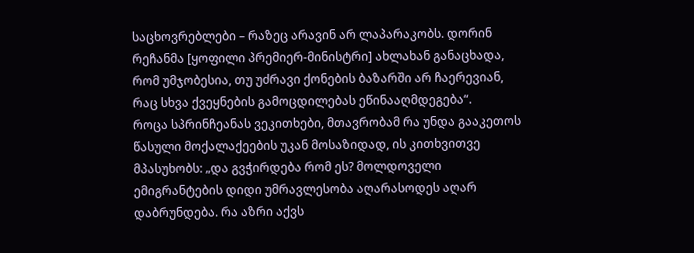საცხოვრებლები – რაზეც არავინ არ ლაპარაკობს. დორინ რეჩანმა [ყოფილი პრემიერ-მინისტრი] ახლახან განაცხადა, რომ უმჯობესია, თუ უძრავი ქონების ბაზარში არ ჩაერევიან, რაც სხვა ქვეყნების გამოცდილებას ეწინააღმდეგება“.
როცა სპრინჩეანას ვეკითხები, მთავრობამ რა უნდა გააკეთოს წასული მოქალაქეების უკან მოსაზიდად, ის კითხვითვე მპასუხობს: „და გვჭირდება რომ ეს? მოლდოველი ემიგრანტების დიდი უმრავლესობა აღარასოდეს აღარ დაბრუნდება. რა აზრი აქვს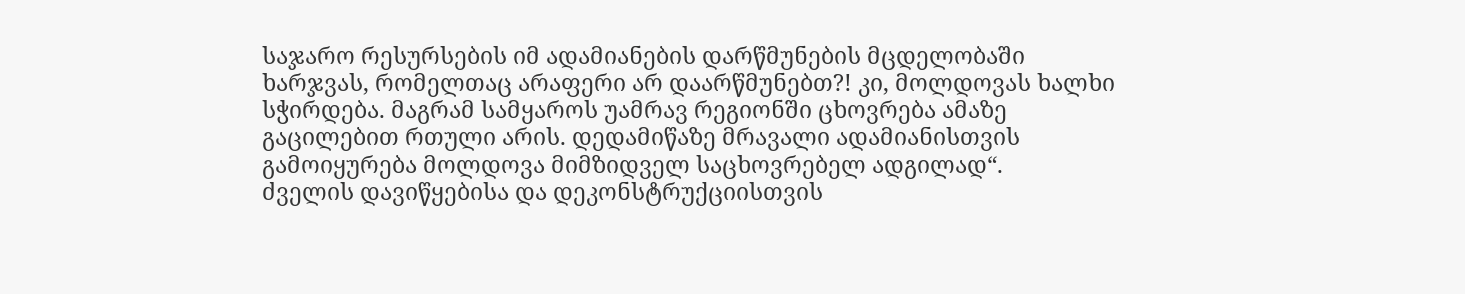საჯარო რესურსების იმ ადამიანების დარწმუნების მცდელობაში ხარჯვას, რომელთაც არაფერი არ დაარწმუნებთ?! კი, მოლდოვას ხალხი სჭირდება. მაგრამ სამყაროს უამრავ რეგიონში ცხოვრება ამაზე გაცილებით რთული არის. დედამიწაზე მრავალი ადამიანისთვის გამოიყურება მოლდოვა მიმზიდველ საცხოვრებელ ადგილად“.
ძველის დავიწყებისა და დეკონსტრუქციისთვის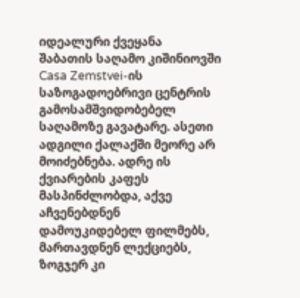იდეალური ქვეყანა
შაბათის საღამო კიშინიოვში Casa Zemstvei-ის საზოგადოებრივი ცენტრის გამოსამშვიდობებელ საღამოზე გავატარე. ასეთი ადგილი ქალაქში მეორე არ მოიძებნება. ადრე ის ქვიარების კაფეს მასპინძლობდა, აქვე აჩვენებდნენ დამოუკიდებელ ფილმებს, მართავდნენ ლექციებს, ზოგჯერ კი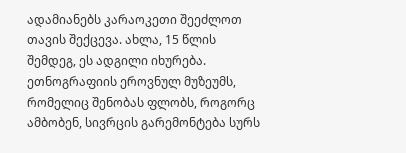ადამიანებს კარაოკეთი შეეძლოთ თავის შექცევა. ახლა, 15 წლის შემდეგ, ეს ადგილი იხურება. ეთნოგრაფიის ეროვნულ მუზეუმს, რომელიც შენობას ფლობს, როგორც ამბობენ, სივრცის გარემონტება სურს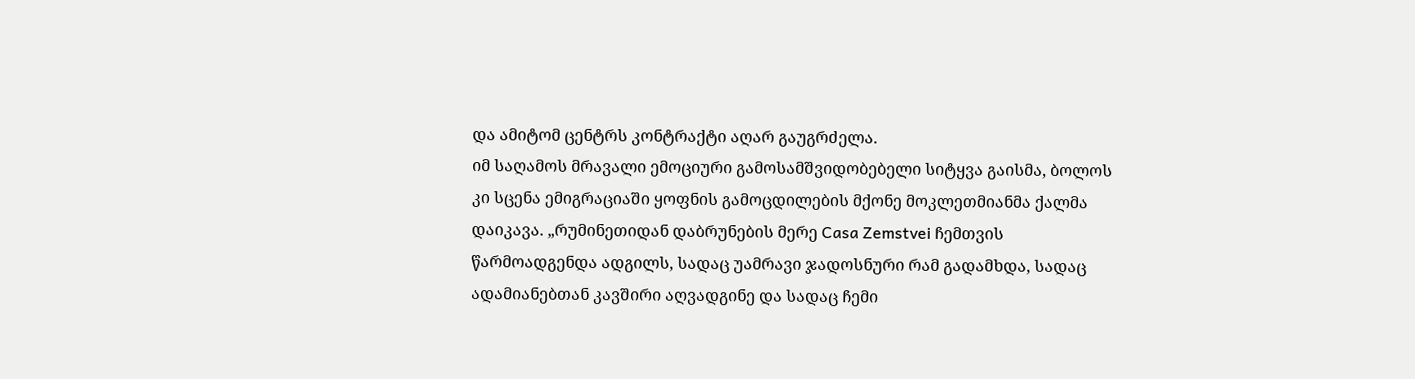და ამიტომ ცენტრს კონტრაქტი აღარ გაუგრძელა.
იმ საღამოს მრავალი ემოციური გამოსამშვიდობებელი სიტყვა გაისმა, ბოლოს კი სცენა ემიგრაციაში ყოფნის გამოცდილების მქონე მოკლეთმიანმა ქალმა დაიკავა. „რუმინეთიდან დაბრუნების მერე Casa Zemstvei ჩემთვის წარმოადგენდა ადგილს, სადაც უამრავი ჯადოსნური რამ გადამხდა, სადაც ადამიანებთან კავშირი აღვადგინე და სადაც ჩემი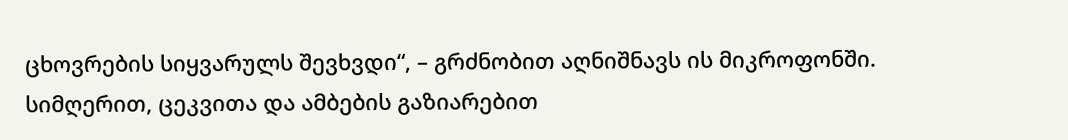ცხოვრების სიყვარულს შევხვდი“, – გრძნობით აღნიშნავს ის მიკროფონში.
სიმღერით, ცეკვითა და ამბების გაზიარებით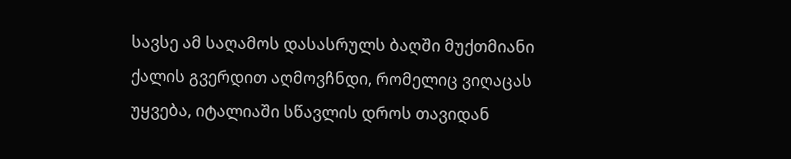სავსე ამ საღამოს დასასრულს ბაღში მუქთმიანი ქალის გვერდით აღმოვჩნდი, რომელიც ვიღაცას უყვება, იტალიაში სწავლის დროს თავიდან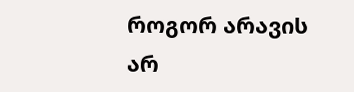როგორ არავის არ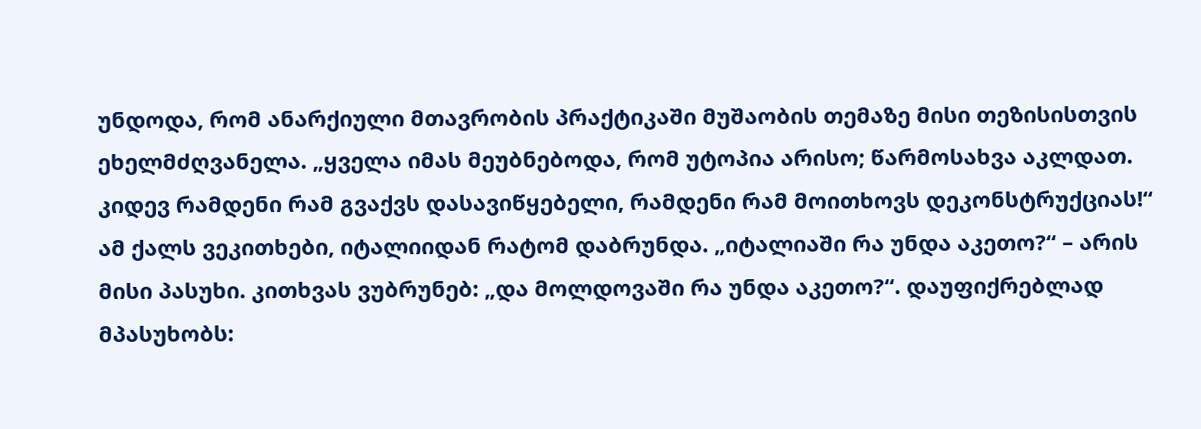უნდოდა, რომ ანარქიული მთავრობის პრაქტიკაში მუშაობის თემაზე მისი თეზისისთვის ეხელმძღვანელა. „ყველა იმას მეუბნებოდა, რომ უტოპია არისო; წარმოსახვა აკლდათ. კიდევ რამდენი რამ გვაქვს დასავიწყებელი, რამდენი რამ მოითხოვს დეკონსტრუქციას!“
ამ ქალს ვეკითხები, იტალიიდან რატომ დაბრუნდა. „იტალიაში რა უნდა აკეთო?“ – არის მისი პასუხი. კითხვას ვუბრუნებ: „და მოლდოვაში რა უნდა აკეთო?“. დაუფიქრებლად მპასუხობს: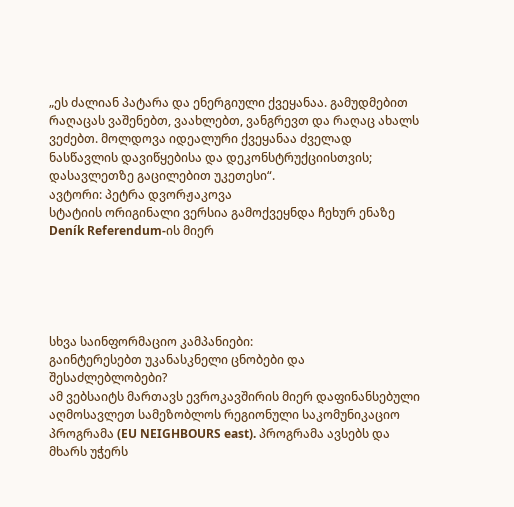„ეს ძალიან პატარა და ენერგიული ქვეყანაა. გამუდმებით რაღაცას ვაშენებთ, ვაახლებთ, ვანგრევთ და რაღაც ახალს ვეძებთ. მოლდოვა იდეალური ქვეყანაა ძველად ნასწავლის დავიწყებისა და დეკონსტრუქციისთვის; დასავლეთზე გაცილებით უკეთესი“.
ავტორი: პეტრა დვორჟაკოვა
სტატიის ორიგინალი ვერსია გამოქვეყნდა ჩეხურ ენაზე Deník Referendum-ის მიერ





სხვა საინფორმაციო კამპანიები:
გაინტერესებთ უკანასკნელი ცნობები და შესაძლებლობები?
ამ ვებსაიტს მართავს ევროკავშირის მიერ დაფინანსებული აღმოსავლეთ სამეზობლოს რეგიონული საკომუნიკაციო პროგრამა (EU NEIGHBOURS east). პროგრამა ავსებს და მხარს უჭერს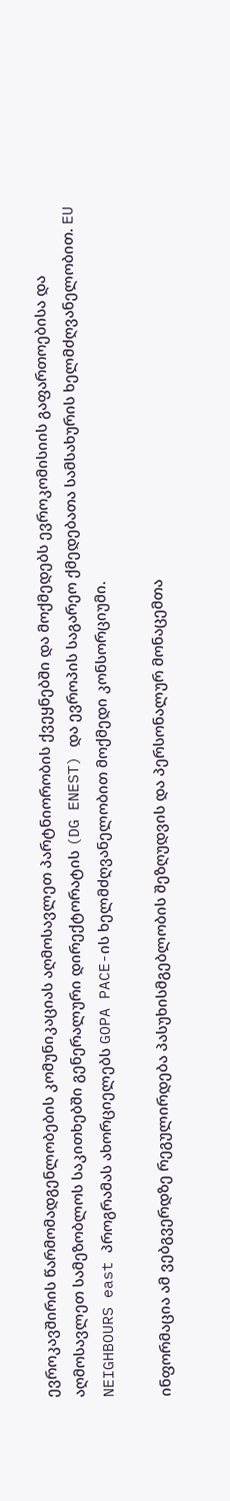ევროკავშირის წარმომადგენლობების კომუნიკაციას აღმოსავლეთ პარტნიორობის ქვეყნებში და მოქმედებს ევროკომისიის გაფართოებისა და აღმოსავლეთ სამეზობლოს საკითხებში გენერალური დირექტორატის (DG ENEST) და ევროპის საგარეო ქმედებათა სამსახურის ხელმძღვანელობით. EU NEIGHBOURS east პროგრამას ახორციელებს GOPA PACE-ის ხელმძღვანელობით მოქმედი კონსორციუმი.

ინფორმაცია ამ ვებგვერდზე რეგულირდება პასუხისმგებლობის შეზღუდვის და პერსონალურ მონაცემთა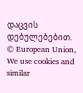დაცვის დებულებებით. © European Union,
We use cookies and similar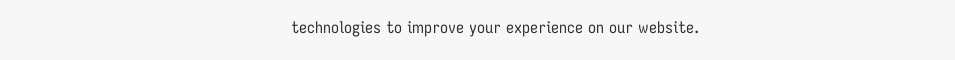technologies to improve your experience on our website.